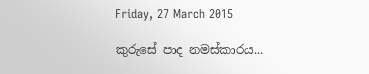Friday, 27 March 2015

කුරුසේ පාද නමස්කාරය...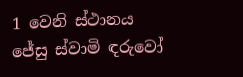1 වෙනි ස්ථානය
ජේසු ස්වාමි ඳරුවෝ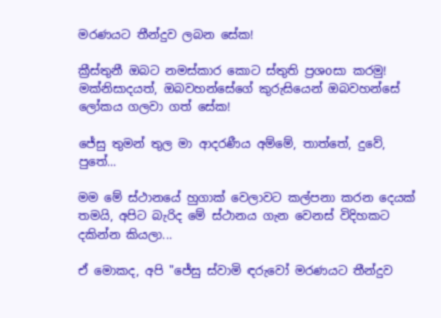මරණයට තීන්දුව ලබන සේක!

ක්‍රීස්තුනී ඔබට නමස්කාර කොට ස්තුති ප්‍රශoසා කරමු!
මක්නිසාදයත්, ඔබවහන්සේගේ කුරුසියෙන් ඔබවහන්සේ ලෝකය ගලවා ගත් සේක!

ජේසු තුමන් තුල මා ආදරණීය අම්මේ, තාත්තේ, දුවේ, පුතේ...

මම මේ ස්ථානයේ හුගාක් වෙලාවට කල්පනා කරන දෙයක් තමයි, අපිට බැරිද මේ ස්ථානය ගැන වෙනස් විදිහකට දකින්න කියලා...

ඒ මොකද, අපි "ජේසු ස්වාමි ඳරුවෝ මරණයට තීන්දුව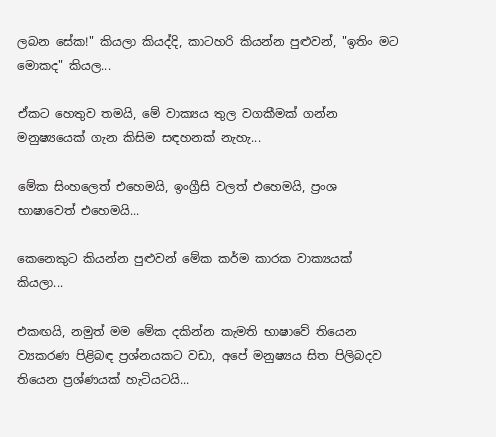ලබන සේක!" කියලා කියද්දි, කාටහරි කියන්න පුළුවන්, "ඉතිං මට මොකද" කියල...

ඒකට හෙතුව තමයි, මේ වාක්‍යය තුල වගකීමක් ගන්න මනුෂ්‍යයෙක් ගැන කිසිම සඳහනක් නැහැ...

මේක සිංහලෙත් එහෙමයි, ඉංග්‍රීසි වලත් එහෙමයි, ප්‍රංශ භාෂාවෙත් එහෙමයි...

කෙනෙකුට කියන්න පුළුවන් මේක කර්ම කාරක වාක්‍යයක් කියලා...

එකඟයි, නමුත් මම මේක දකින්න කැමති භාෂාවේ තියෙන ව්‍යකරණ පිළිබඳ ප්‍රශ්නයකට වඩා, අපේ මනුෂ්‍යය සිත පිලිබදව තියෙන ප්‍රශ්ණයක් හැටියටයි...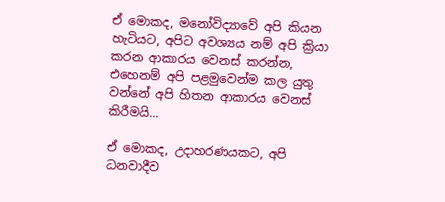ඒ මොකද, මනෝවිද්‍යාවේ අපි කියන හැටියට, අපිට අවශ්‍යය නම් අපි ක්‍රියා කරන ආකාරය වෙනස් කරන්න, එහෙනම් අපි පළමුවෙන්ම කල යුතු වන්නේ අපි හිතන ආකාරය වෙනස් කිරීමයි...

ඒ මොකද, උදාහරණයකට, අපි ධනවාදීව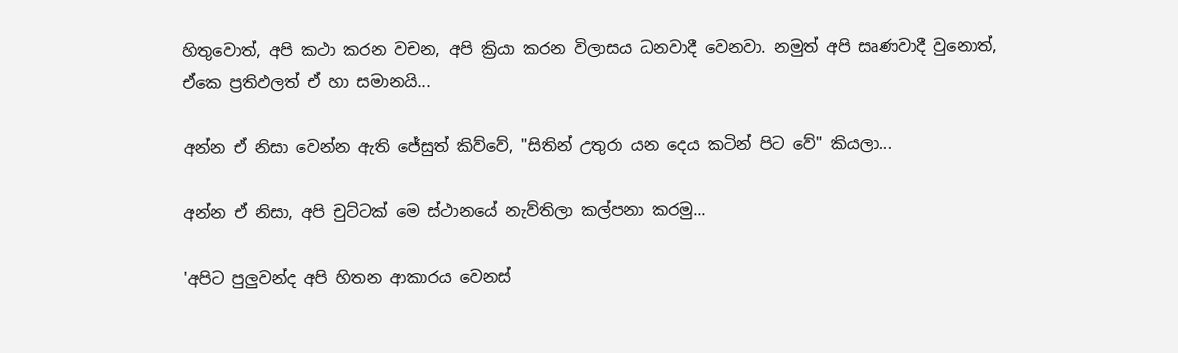හිතුවොත්, අපි කථා කරන වචන, අපි ක්‍රියා කරන විලාසය ධනවාදී වෙනවා. නමුත් අපි සෘණවාදී වුනොත්, ඒකෙ ප්‍රතිඵලත් ඒ හා සමානයි...

අන්න ඒ නිසා වෙන්න ඇති ජේසුත් කිව්වේ, "සිතින් උතුරා යන දෙය කටින් පිට වේ" කියලා...

අන්න ඒ නිසා, අපි චුට්ටක් මෙ ස්ථානයේ නැව්තිලා කල්පනා කරමු...

'අපිට පුලුවන්ද අපි හිතන ආකාරය වෙනස්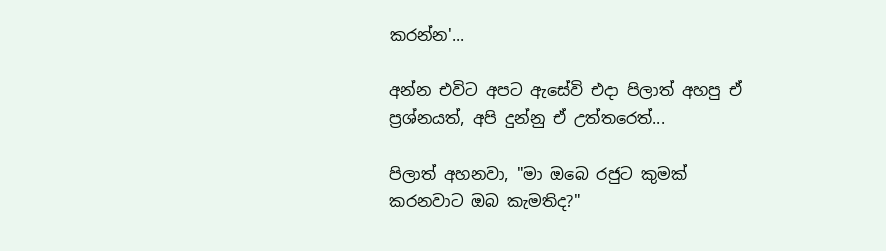කරන්න'...

අන්න එවිට අපට ඇසේවි එදා පිලාත් අහපු ඒ ප්‍රශ්නයත්, අපි දුන්නු ඒ උත්තරෙත්...

පිලාත් අහනවා, "මා ඔබෙ රජුට කුමක් කරනවාට ඔබ කැමතිද?"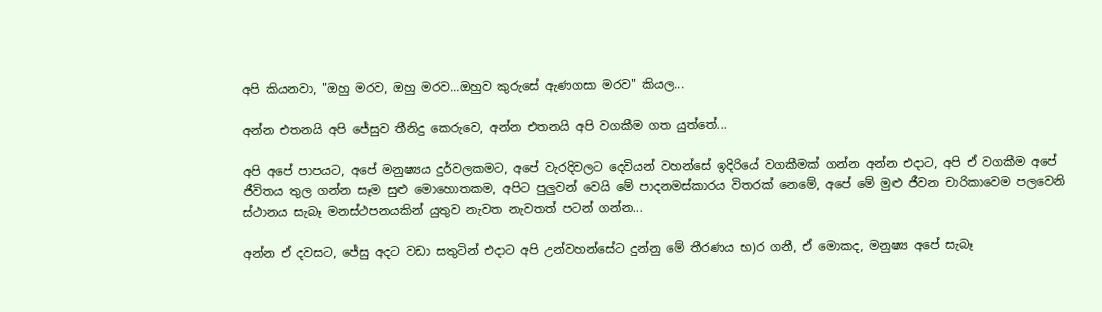අපි කියනවා, "ඔහු මරව, ඔහු මරව...ඔහුව කුරුසේ ඇණගසා මරව" කියල...

අන්න එතනයි අපි ජේසුව තීනිදු කෙරුවෙ, අන්න එතනයි අපි වගකීම ගත යුත්තේ...

අපි අපේ පාපයට, අපේ මනුෂ්‍යය දුර්වලකමට, අපේ වැරදිවලට දෙවියන් වහන්සේ ඉදිරියේ වගකීමක් ගන්න අන්න එදාට, අපි ඒ වගකීම අපේ ජීවිතය තුල ගන්න සෑම සුළු මොහොතකම, අපිට පුලුවන් වෙයි මේ පාදනමස්කාරය විතරක් නෙමේ, අපේ මේ මුළු ජීවන චාරිකාවෙම පලවෙනි ස්ථානය සැබෑ මනස්ථපනයකින් යුතුව නැවත නැවතත් පටන් ගන්න...

අන්න ඒ දවසට, ජේසු අදට වඩා සතුටින් එදාට අපි උන්වහන්සේට දුන්නු මේ තීරණය භ)ර ගනී, ඒ මොකද, මනුෂ්‍ය අපේ සැබෑ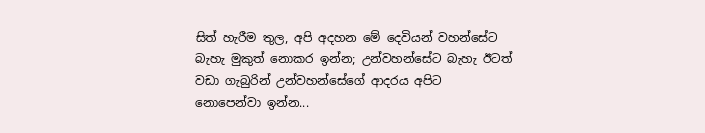සිත් හැරීම තුල, අපි අදහන මේ දෙවියන් වහන්සේට බැහැ මුකුත් නොකර ඉන්න; උන්වහන්සේට බැහැ ඊටත් වඩා ගැබුරින් උන්වහන්සේගේ ආදරය අපිට නොපෙන්වා ඉන්න...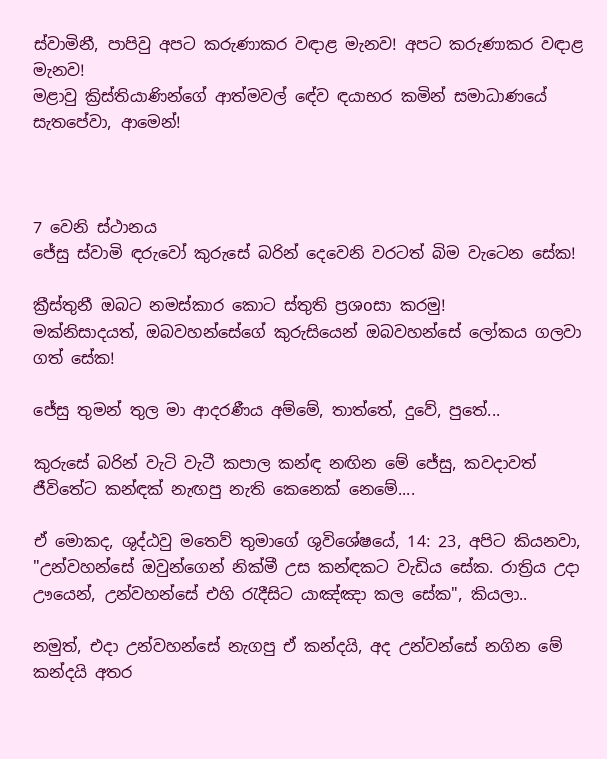ස්වාමිනී, පාපිවු අපට කරුණාකර වඳාළ මැනව! අපට කරුණාකර වඳාළ මැනව!
මළාවු ක්‍රිස්තියාණින්ගේ ආත්මවල් ඳේව ඳයාභර කමින් සමාධාණයේ සැතපේවා, ආමෙන්!



7 වෙනි ස්ථානය
ජේසු ස්වාමි ඳරුවෝ කුරුසේ බරින් දෙවෙනි වරටත් බිම වැටෙන සේක!

ක්‍රීස්තුනී ඔබට නමස්කාර කොට ස්තුති ප්‍රශoසා කරමු!
මක්නිසාදයත්, ඔබවහන්සේගේ කුරුසියෙන් ඔබවහන්සේ ලෝකය ගලවා ගත් සේක!

ජේසු තුමන් තුල මා ආදරණීය අම්මේ, තාත්තේ, දුවේ, පුතේ...

කුරුසේ බරින් වැටි වැටී කපාල කන්ඳ නඟින මේ ජේසු, කවදාවත් ජීවිතේට කන්ඳක් නැඟපු නැති කෙනෙක් නෙමේ....

ඒ මොකද, ශුද්ඨවු මතෙව් තුමාගේ ශුවිශේෂයේ, 14: 23, අපිට කියනවා, "උන්වහන්සේ ඔවුන්ගෙන් නික්මී උස කන්ඳකට වැඩිය සේක. රාත්‍රිය උදා ඌයෙන්, උන්වහන්සේ එහි රැදීසිට යාඤ්ඤා කල සේක", කියලා..

නමුත්, එදා උන්වහන්සේ නැගපු ඒ කන්දයි, අද උන්වන්සේ නගින මේ කන්දයි අතර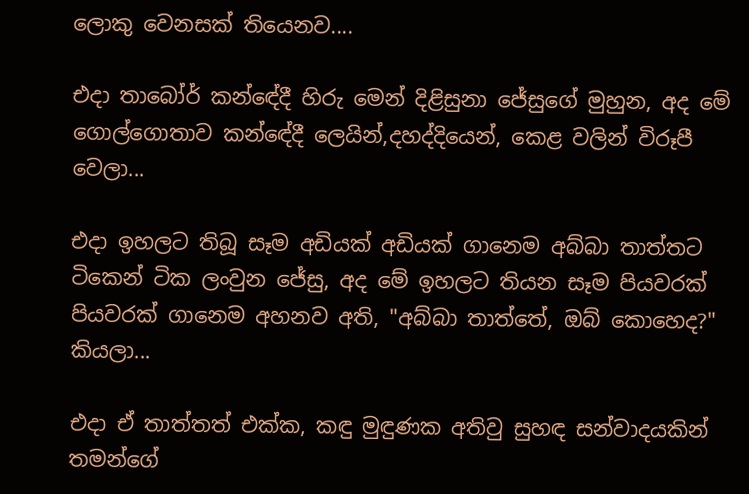ලොකු වෙනසක් තියෙනව....

එදා තාබෝර් කන්ඳේදී හිරු මෙන් දිළිසුනා ජේසුගේ මුහුන, අද මේ ගොල්ගොතාව කන්ඳේදී ලෙයින්,දහද්දියෙන්, කෙළ වලින් විරූපී වෙලා...

එදා ඉහලට තිබූ සෑම අඩියක් අඩියක් ගානෙම අබ්බා තාත්තට ටිකෙන් ටික ලංවුන ජේසු, අද මේ ඉහලට තියන සෑම පියවරක් පියවරක් ගානෙම අහනව අති, "අබ්බා තාත්තේ, ඔබ් කොහෙද?" කියලා...

එදා ඒ තාත්තත් එක්ක, කඳු මුඳුණක අතිවු සුහඳ සන්වාදයකින් තමන්ගේ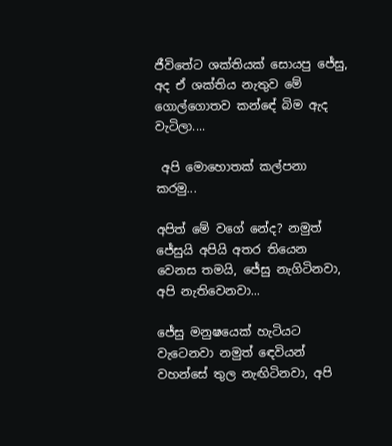ජීවිතේට ශක්තියක් සොයපු ජේසු, අද ඒ ශක්තිය නැතුව මේ ගොල්ගොතව කන්ඳේ බිම ඇද වැටිලා....

 අපි මොහොතක් කල්පනා කරමු...

අපිත් මේ වගේ නේද? නමුත් ජේසුයි අපියි අතර තියෙන වෙනස තමයි, ජේසු නැගිටිනවා, අපි නැතිවෙනවා...

ජේසු මනුෂ‍යෙක් හැටියට වැටෙනවා නමුත් ඳෙවියන් වහන්සේ තුල නැඟිටිනවා, අපි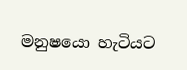මනුෂයො හැටියට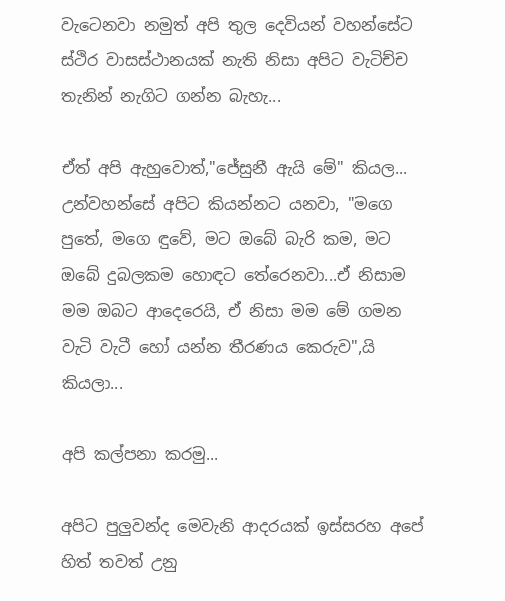වැටෙනවා නමුත් අපි තුල දෙවියන් වහන්සේට ස්ථිර වාසස්ථානයක් නැති නිසා අපිට වැටිච්ච තැනින් නැගිට ගන්න බැහැ...

ඒත් අපි ඇහුවොත්,"ජේසුනී ඇයි මේ" කියල... උන්වහන්සේ අපිට කියන්නට යනවා, "මගෙ පුතේ, මගෙ ඳුවේ, මට ඔබේ බැරි කම, මට ඔබේ දුබලකම හොඳට තේරෙනවා...ඒ නිසාම මම ඔබට ආදෙරෙයි, ඒ නිසා මම මේ ගමන වැටි වැටී හෝ යන්න තීරණය කෙරුව",යි කියලා...

අපි කල්පනා කරමු...

අපිට පුලුවන්ද මෙවැනි ආදරයක් ඉස්සරහ අපේ හිත් තවත් උනු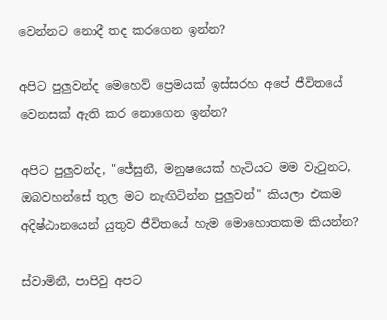වෙන්නට නොදී තද කරගෙන ඉන්න?

අපිට පුලුවන්ද මෙහෙව් ප්‍රෙමයක් ඉස්සරහ අපේ ජීවිතයේ වෙනසක් ඇති කර නොගෙන ඉන්න?

අපිට පුලුවන්ද, "ජේසුනී, මනුෂයෙක් හැටියට මම වැටුනට, ඔබවහන්සේ තුල මට නැඟිටින්න පුලුවන්" කියලා එකම අදිෂ්ඨානයෙන් යුතුව ජීවිතයේ හැම මොහොතකම කියන්න?

ස්වාමිනී, පාපිවු අපට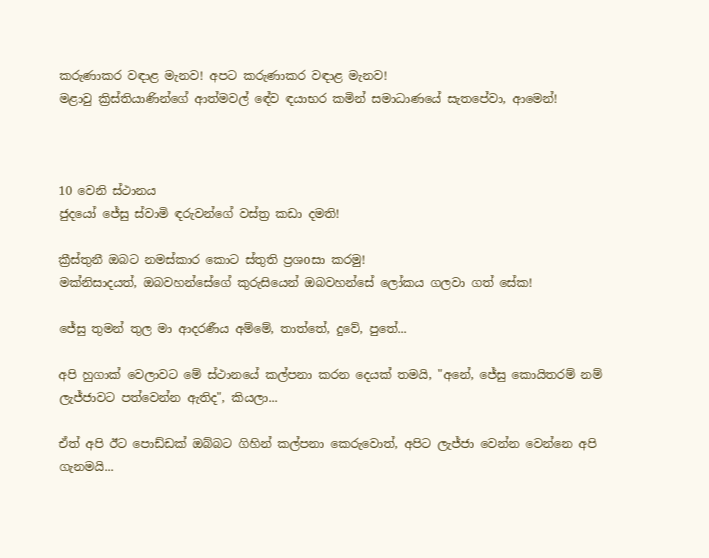කරුණාකර වඳාළ මැනව! අපට කරුණාකර වඳාළ මැනව!
මළාවු ක්‍රිස්තියාණින්ගේ ආත්මවල් ඳේව ඳයාභර කමින් සමාධාණයේ සැතපේවා, ආමෙන්!



10 වෙනි ස්ථානය
ජුදයෝ ජේසු ස්වාමි ඳරුවන්ගේ වස්ත්‍ර කඩා දමති!

ක්‍රීස්තුනී ඔබට නමස්කාර කොට ස්තුති ප්‍රශoසා කරමු!
මක්නිසාදයත්, ඔබවහන්සේගේ කුරුසියෙන් ඔබවහන්සේ ලෝකය ගලවා ගත් සේක!

ජේසු තුමන් තුල මා ආදරණීය අම්මේ, තාත්තේ, දුවේ, පුතේ...

අපි හුගාක් වෙලාවට මේ ස්ථානයේ කල්පනා කරන දෙයක් තමයි, "අනේ, ජේසු කොයිතරම් නම් ලැජ්ජාවට පත්වෙන්න ඇතිද", කියලා...

ඒත් අපි ඊට පොඩ්ඩක් ඔබ්බට ගිහින් කල්පනා කෙරුවොත්, අපිට ලැජ්ජා වෙන්න වෙන්නෙ අපි ගැනමයි...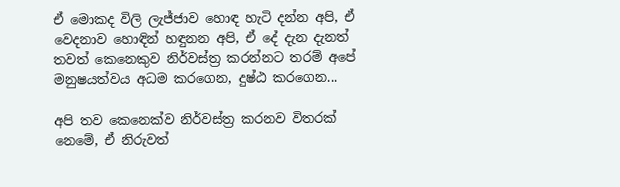ඒ මොකද විලි ලැජ්ජාව හොඳ හැටි දන්න අපි, ඒ වෙදනාව හොඳින් හඳුනන අපි, ඒ දේ දැන දැනත් තවත් කෙනෙකුව නිර්වස්ත්‍ර කරන්නට තරම් අපේ මනුෂයත්වය අධම කරගෙන, දුෂ්ඨ කරගෙන...

අපි තව කෙනෙක්ව නිර්වස්ත්‍ර කරනව විතරක් නෙමේ, ඒ නිරුවත්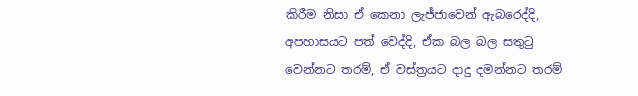කිරීම නිසා ඒ කෙනා ලැජ්ජාවෙන් ඇබරෙද්දි, අපහාසයට පත් වෙද්දි, ඒක බල බල සතුටු වෙන්නට තරම්, ඒ වස්ත්‍රයට දාදු දමන්නට තරම්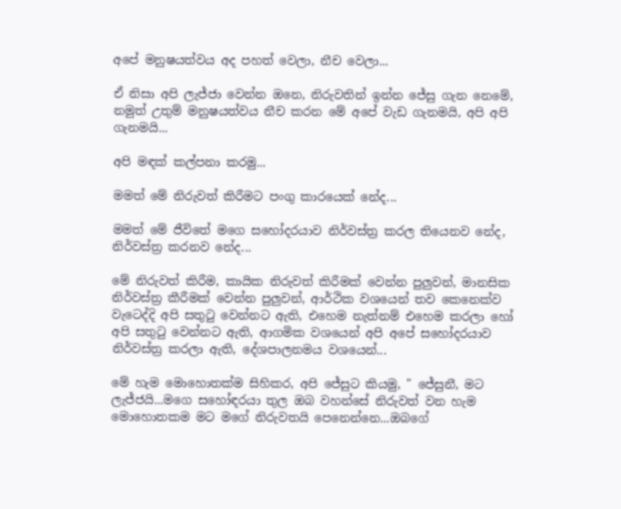අපේ මනුෂයත්වය අද පහත් වෙලා, නීච වෙලා...

ඒ නිසා අපි ලැජ්ජා වෙන්න ඔනෙ, නිරුවතින් ඉන්න ජේසු ගැන නෙමේ, නමුත් උතුම් මනුෂයත්වය නීච කරන මේ අපේ වැඩ ගැනමයි, අපි අපි ගැනමයි...

අපි මඳක් කල්පනා කරමු...

මමත් මේ නිරුවත් කිරීමට පංගු කාරයෙක් නේද...

මමත් මේ ජීවිතේ මගෙ සහෝදරයාව නිර්වස්ත්‍ර කරල තියෙනව නේද, නිර්වස්ත්‍ර කරනව නේද...

මේ නිරුවත් කිරීම, කායික නිරුවත් කිරීමක් වෙන්න පුලුවන්, මානසික නිර්වස්ත්‍ර කීරීමක් වෙන්න පුලුවන්, ආර්ථික වශයෙන් තව කෙනෙක්ව වැටෙද්දි අපි සතුටු වෙන්නට ඇති, එහෙම නැත්නම් එහෙම කරලා හෝ අපි සතුටු වෙන්නට ඇති, ආගමික වශයෙන් අපි අපේ සහෝදරයාව නිර්වස්ත්‍ර කරලා ඇති, දේශපාලනමය වශයෙන්...

මේ හැම මොහොතක්ම සිහිකර, අපි ජේසුට කියමු, " ජේසුනී, මට ලැජ්ජයි...මගෙ සහෝඳරයා තුල ඔබ වහන්සේ නිරුවත් වන හැම මොහොතකම මට මගේ නිරුවතයි පෙනෙන්නෙ...ඔබගේ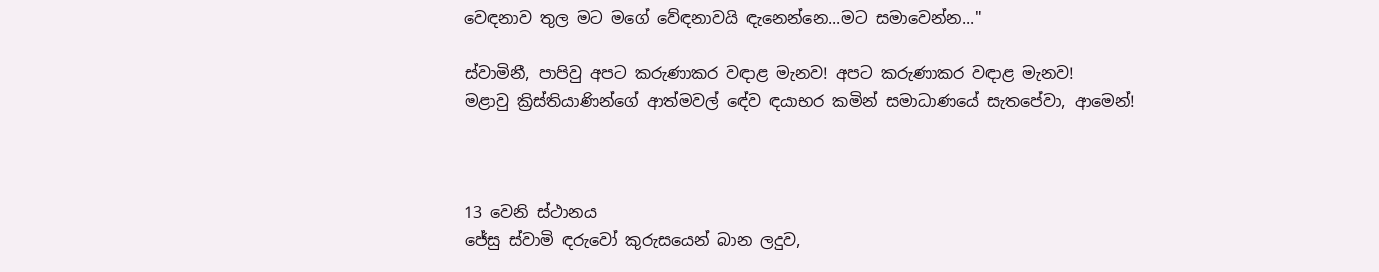වෙඳනාව තුල මට මගේ වේඳනාවයි ඳැනෙන්නෙ...මට සමාවෙන්න..."

ස්වාමිනී, පාපිවු අපට කරුණාකර වඳාළ මැනව! අපට කරුණාකර වඳාළ මැනව!
මළාවු ක්‍රිස්තියාණින්ගේ ආත්මවල් ඳේව ඳයාභර කමින් සමාධාණයේ සැතපේවා, ආමෙන්!



13 වෙනි ස්ථානය
ජේසු ස්වාමි ඳරුවෝ කුරුසයෙන් බාන ලදුව,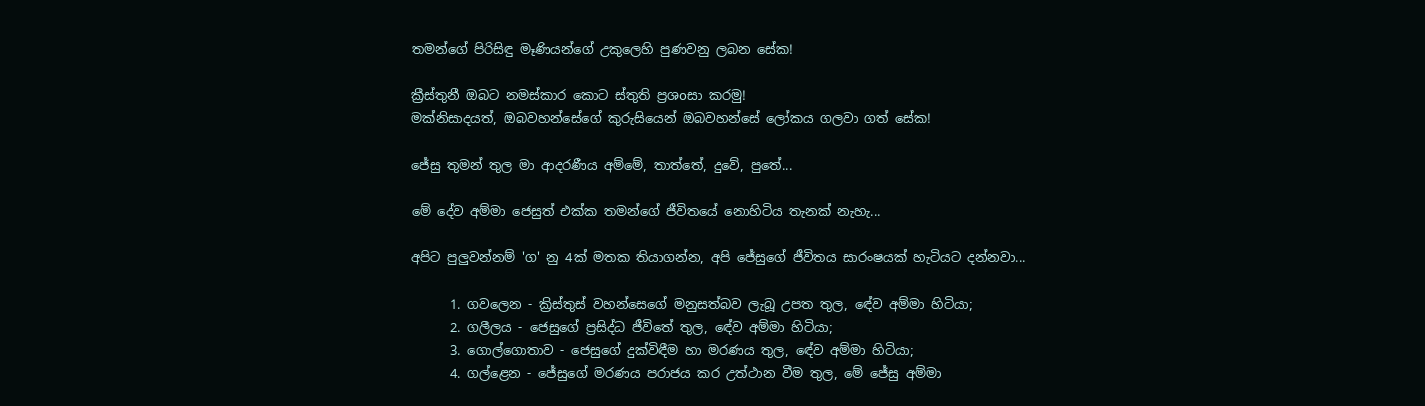තමන්ගේ පිරිසිඳු මෑණියන්ගේ උකුලෙහි පුණවනු ලබන සේක!

ක්‍රීස්තුනී ඔබට නමස්කාර කොට ස්තුති ප්‍රශoසා කරමු!
මක්නිසාදයත්, ඔබවහන්සේගේ කුරුසියෙන් ඔබවහන්සේ ලෝකය ගලවා ගත් සේක!

ජේසු තුමන් තුල මා ආදරණීය අම්මේ, තාත්තේ, දුවේ, පුතේ...

මේ දේව අම්මා ජෙසුත් එක්ක තමන්ගේ ජීවිතයේ නොහිටිය තැනක් නැහැ...

අපිට පුලුවන්නම් 'ග' නු 4ක් මතක තියාගන්න, අපි ජේසුගේ ජීවිතය සාරංෂයක් හැටියට දන්නවා...

      1. ගවලෙන - ක්‍රිස්තුස් වහන්සෙගේ මනුසත්බව ලැබූ උපත තුල, ඳේව අම්මා හිටියා;
      2. ගලීලය - ජෙසුගේ ප්‍රසිද්ධ ජීවිතේ තුල, ඳේව අම්මා හිටියා;
      3. ගොල්ගොතාව - ජෙසුගේ දුක්විඳීම හා මරණය තුල, ඳේව අම්මා හිටියා;
      4. ගල්ළෙන - ජේසුගේ මරණය පරාජය කර උත්ථාන වීම තුල, මේ ජේසු අම්මා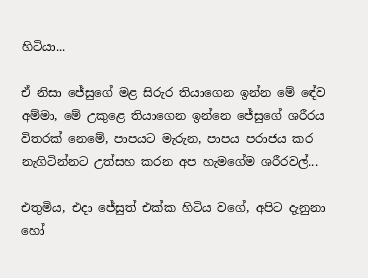හිටියා...

ඒ නිසා ජේසුගේ මළ සිරුර තියාගෙන ඉන්න මේ ඳේව අම්මා, මේ උකුළෙ තියාගෙන ඉන්නෙ ජේසුගේ ශරීරය විතරක් නෙමේ, පාපයට මැරුන, පාපය පරාජය කර නැගිටින්නට උත්සහ කරන අප හැමගේම ශරීරවල්...

එතුමිය, එදා ජේසුත් එක්ක හිටිය වගේ, අපිට දැනුනා හෝ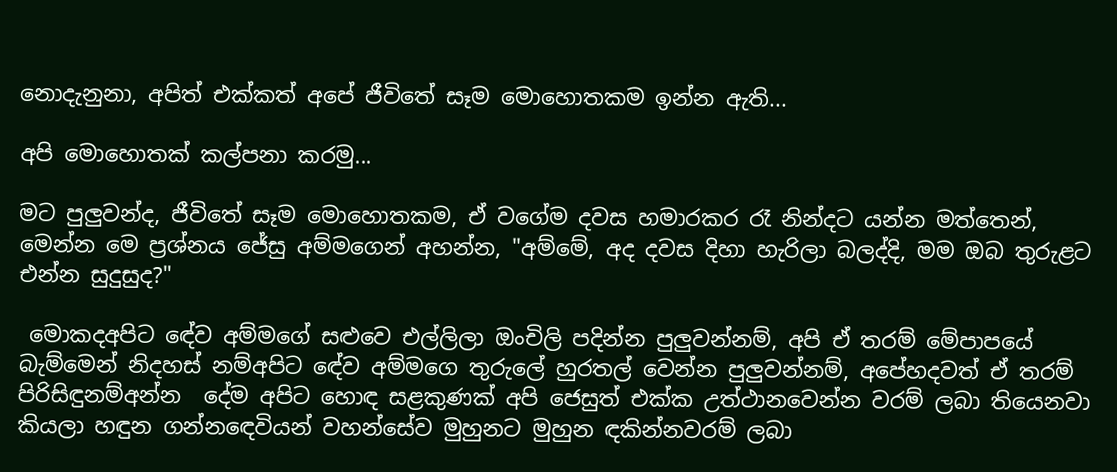නොදැනුනා, අපිත් එක්කත් අපේ ජීවිතේ සෑම මොහොතකම ඉන්න ඇති...

අපි මොහොතක් කල්පනා කරමු...

මට පුලුවන්ද, ජීවිතේ සෑම මොහොතකම, ඒ වගේම දවස හමාරකර රෑ නින්දට යන්න මත්තෙන්, මෙන්න මෙ ප්‍රශ්නය ජේසු අම්මගෙන් අහන්න, "අම්මේ, අද දවස දිහා හැරිලා බලද්දි, මම ඔබ තුරුළට එන්න සුදුසුද?"

 මොකදඅපිට ඳේව අම්මගේ සළුවෙ එල්ලිලා ඔංචිලි පදින්න පුලුවන්නම්, අපි ඒ තරම් මේපාපයේ බැම්මෙන් නිදහස් නම්අපිට ඳේව අම්මගෙ තුරුලේ හුරතල් වෙන්න පුලුවන්නම්, අපේහදවත් ඒ තරම් පිරිසිඳුනම්අන්න  දේම අපිට හොඳ සළකුණක් අපි ජෙසුත් එක්ක උත්ථානවෙන්න වරම් ලබා තියෙනවා කියලා හඳුන ගන්නඳෙවියන් වහන්සේව මුහුනට මුහුන ඳකින්නවරම් ලබා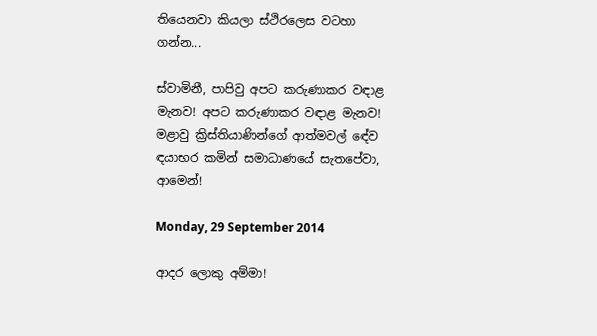තියෙනවා කියලා ස්ථිරලෙස වටහා ගන්න...

ස්වාමිනී, පාපිවු අපට කරුණාකර වඳාළ මැනව! අපට කරුණාකර වඳාළ මැනව!
මළාවු ක්‍රිස්තියාණින්ගේ ආත්මවල් ඳේව ඳයාභර කමින් සමාධාණයේ සැතපේවා, ආමෙන්!

Monday, 29 September 2014

ආදර ලොකු අම්මා!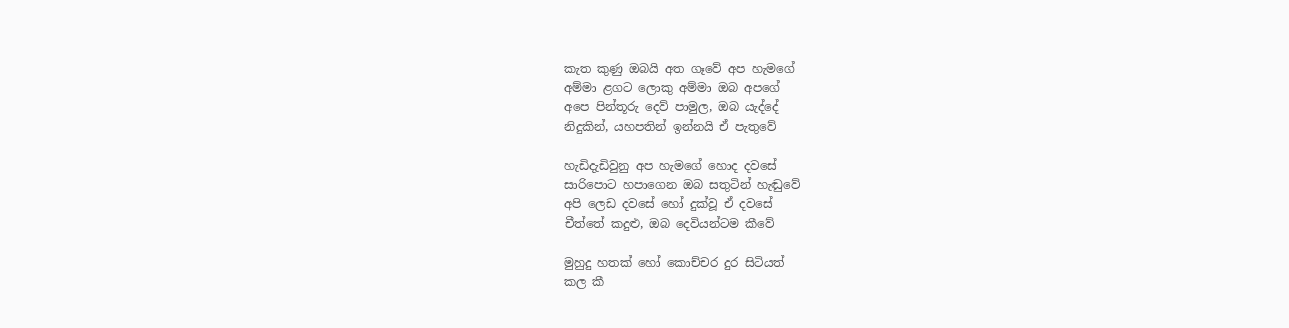කැත කුණු ඔබයි අත ගෑවේ අප හැමගේ
අම්මා ළගට ලොකු අම්මා ඔබ අපගේ
අපෙ පින්තූරු දෙව් පාමුල, ඔබ යැද්දේ
නිදුකින්, යහපතින් ඉන්නයි ඒ පැතුවේ

හැඩිදැඩිවුනු අප හැමගේ හොද දවසේ
සාරිපොට හපාගෙන ඔබ සතුටින් හැඬුවේ
අපි ලෙඩ දවසේ හෝ දුක්වූ ඒ දවසේ
චීත්තේ කදුළු, ඔබ දෙවියන්ටම කීවේ

මුහුදු හතක් හෝ කොච්චර දුර සිටියත්
කල කී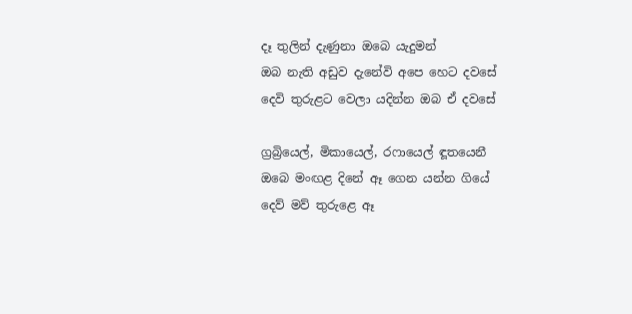දෑ තුලින් දැණුනා ඔබෙ යැදුමන්
ඔබ නැති අඩුව දැනේවි අපෙ හෙට දවසේ
දෙවි තුරුළට වෙලා යදින්න ඔබ ඒ දවසේ

ග්‍රබ්‍රියෙල්, මිකායෙල්, රෆායෙල් ඳූතයෙනී
ඔබෙ මංඟළ දිනේ ඈ ගෙන යන්න ගියේ
දෙව් මව් තුරුළෙ ඈ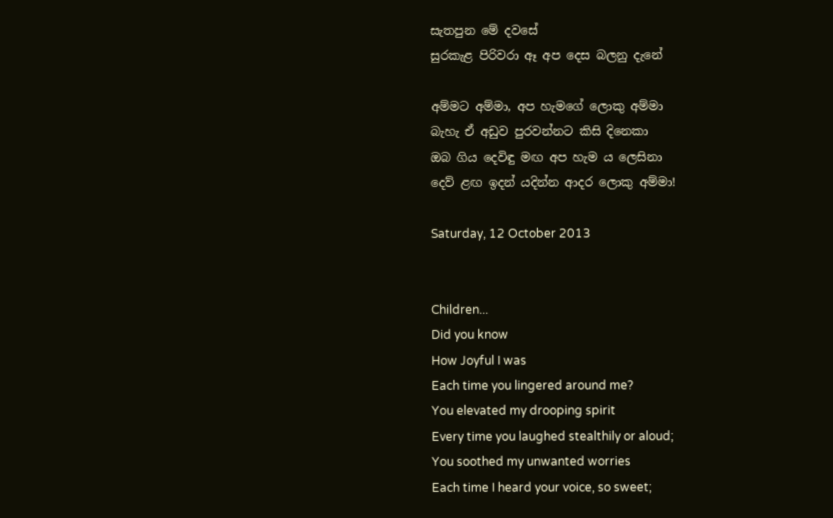සැතපුන මේ දවසේ
සුරකැළ පිරිවරා ඈ අප දෙස බලනු දැනේ

අම්මට අම්මා, අප හැමගේ ලොකු අම්මා
බැහැ ඒ අඩුව පුරවන්නට කිසි දිනෙකා
ඔබ ගිය දෙවිඳු මඟ අප හැම ය ලෙසිනා
දෙව් ළඟ ඉදන් යදින්න ආදර ලොකු අම්මා!

Saturday, 12 October 2013


Children...
Did you know
How Joyful I was
Each time you lingered around me?
You elevated my drooping spirit
Every time you laughed stealthily or aloud;
You soothed my unwanted worries
Each time I heard your voice, so sweet;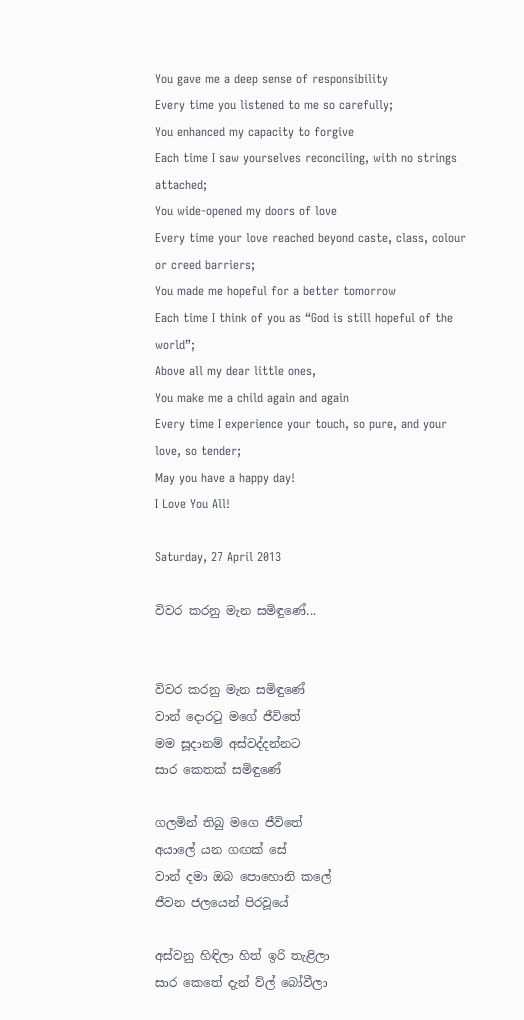You gave me a deep sense of responsibility
Every time you listened to me so carefully;
You enhanced my capacity to forgive
Each time I saw yourselves reconciling, with no strings attached;
You wide-opened my doors of love
Every time your love reached beyond caste, class, colour or creed barriers;
You made me hopeful for a better tomorrow
Each time I think of you as “God is still hopeful of the world”;
Above all my dear little ones,
You make me a child again and again
Every time I experience your touch, so pure, and your love, so tender;
May you have a happy day!
I Love You All!

Saturday, 27 April 2013

විවර කරනු මැන සමිඳුණේ...


විවර කරනු මැන සමිඳුණේ
වාන් දොරටු මගේ ජීවිතේ
මම සූදානම් අස්වද්දන්නට
සාර කෙතක් සමිඳුණේ

ගලමින් තිබු මගෙ ජීවිතේ
අයාලේ යන ගඟක් සේ
වාන් දමා ඔබ පොහොනි කලේ
ජීවන ජලයෙන් පිරවූයේ

අස්වනු හිඳිලා හිත් ඉරි තැළිලා
සාර කෙතේ දැන් ව්ල් බෝවීලා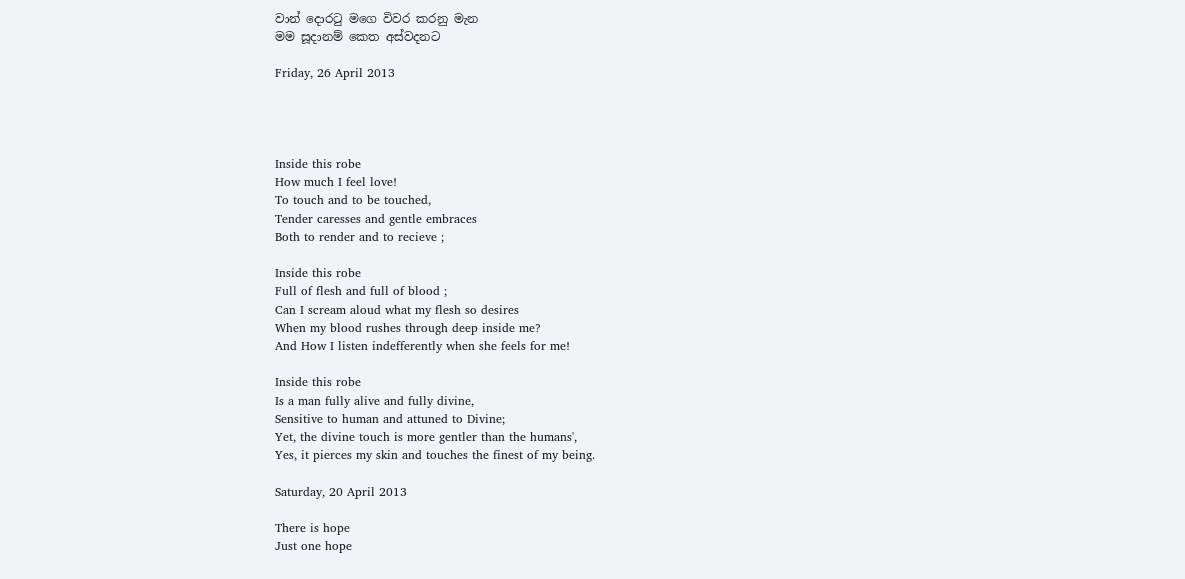වාන් දොරටු මගෙ විවර කරනු මැන
මම සූදානම් කෙත අස්වදනට

Friday, 26 April 2013




Inside this robe
How much I feel love!
To touch and to be touched,
Tender caresses and gentle embraces
Both to render and to recieve ;

Inside this robe
Full of flesh and full of blood ;
Can I scream aloud what my flesh so desires
When my blood rushes through deep inside me?
And How I listen indefferently when she feels for me!

Inside this robe
Is a man fully alive and fully divine,
Sensitive to human and attuned to Divine;
Yet, the divine touch is more gentler than the humans',
Yes, it pierces my skin and touches the finest of my being.

Saturday, 20 April 2013

There is hope
Just one hope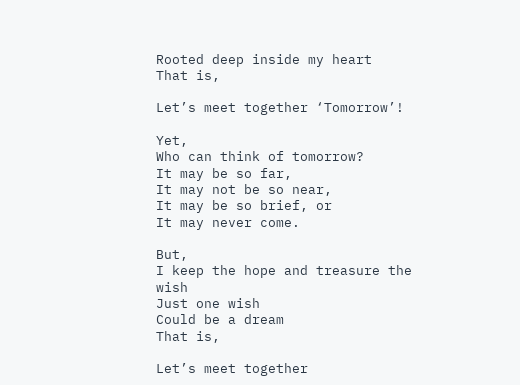Rooted deep inside my heart
That is,

Let’s meet together ‘Tomorrow’!

Yet,
Who can think of tomorrow?
It may be so far,
It may not be so near,
It may be so brief, or
It may never come.

But,
I keep the hope and treasure the wish
Just one wish
Could be a dream
That is,

Let’s meet together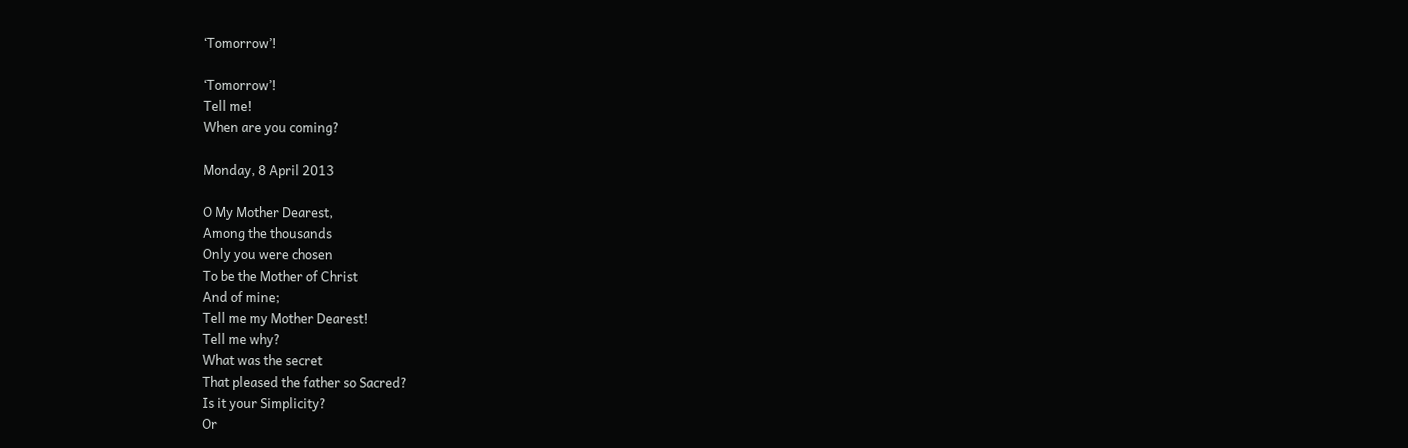‘Tomorrow’!

‘Tomorrow’!
Tell me!
When are you coming?

Monday, 8 April 2013

O My Mother Dearest,
Among the thousands
Only you were chosen
To be the Mother of Christ
And of mine;
Tell me my Mother Dearest!
Tell me why?
What was the secret
That pleased the father so Sacred?
Is it your Simplicity?
Or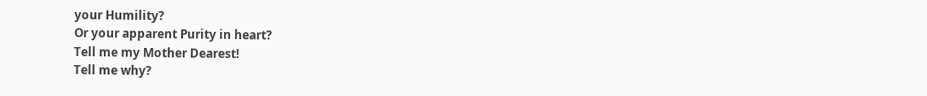your Humility?
Or your apparent Purity in heart?
Tell me my Mother Dearest!
Tell me why?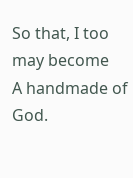So that, I too may become
A handmade of God.